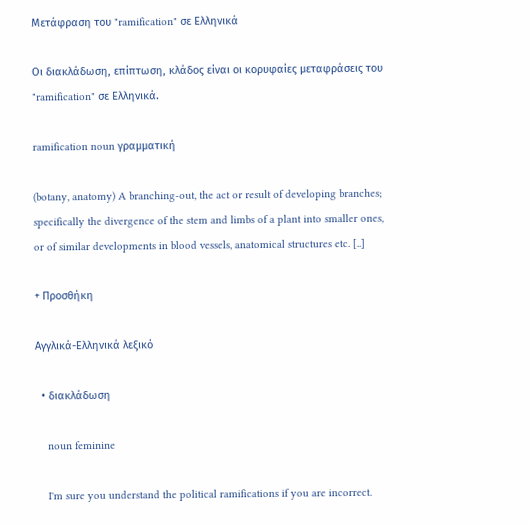Μετάφραση του "ramification" σε Ελληνικά

Οι διακλάδωση, επίπτωση, κλάδος είναι οι κορυφαίες μεταφράσεις του "ramification" σε Ελληνικά.

ramification noun γραμματική

(botany, anatomy) A branching-out, the act or result of developing branches; specifically the divergence of the stem and limbs of a plant into smaller ones, or of similar developments in blood vessels, anatomical structures etc. [..]

+ Προσθήκη

Αγγλικά-Ελληνικά λεξικό

  • διακλάδωση

    noun feminine

    I'm sure you understand the political ramifications if you are incorrect.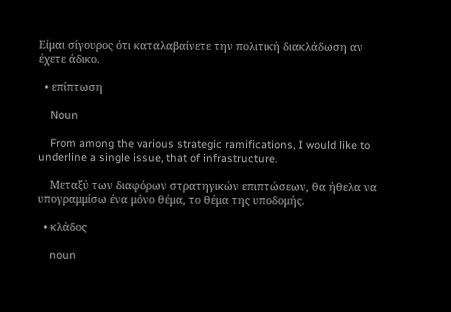Είμαι σίγουρος ότι καταλαβαίνετε την πολιτική διακλάδωση αν έχετε άδικο.

  • επίπτωση

    Noun

    From among the various strategic ramifications, I would like to underline a single issue, that of infrastructure.

    Μεταξύ των διαφόρων στρατηγικών επιπτώσεων, θα ήθελα να υπογραμμίσω ένα μόνο θέμα, το θέμα της υποδομής.

  • κλάδος

    noun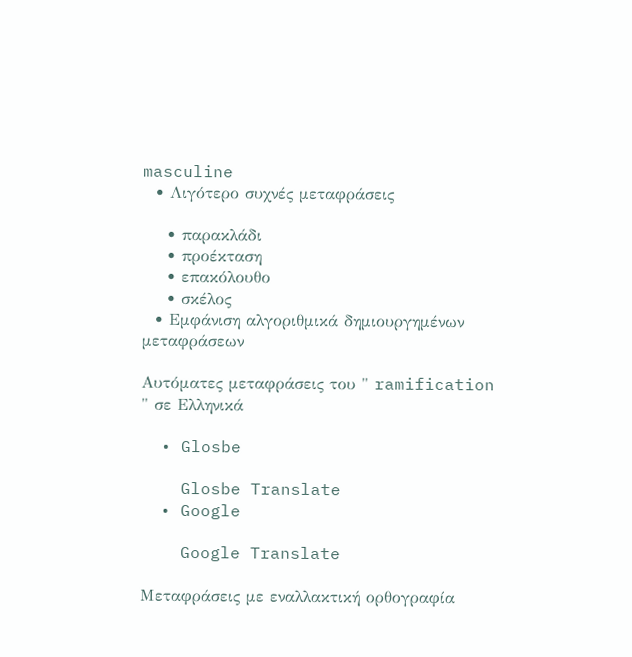masculine
  • Λιγότερο συχνές μεταφράσεις

    • παρακλάδι
    • προέκταση
    • επακόλουθο
    • σκέλος
  • Εμφάνιση αλγοριθμικά δημιουργημένων μεταφράσεων

Αυτόματες μεταφράσεις του " ramification " σε Ελληνικά

  • Glosbe

    Glosbe Translate
  • Google

    Google Translate

Μεταφράσεις με εναλλακτική ορθογραφία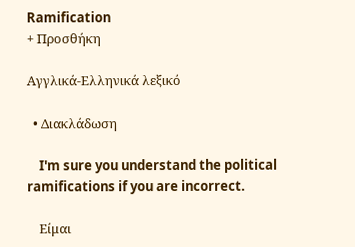Ramification
+ Προσθήκη

Αγγλικά-Ελληνικά λεξικό

  • Διακλάδωση

    I'm sure you understand the political ramifications if you are incorrect.

    Είμαι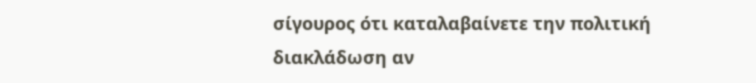σίγουρος ότι καταλαβαίνετε την πολιτική διακλάδωση αν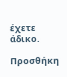έχετε άδικο.

Προσθήκη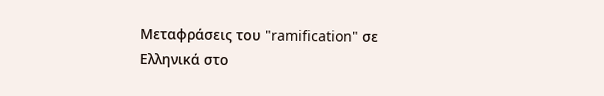Μεταφράσεις του "ramification" σε Ελληνικά στο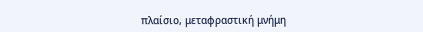πλαίσιο, μεταφραστική μνήμη